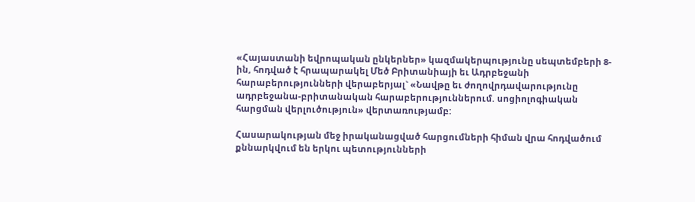«Հայաստանի եվրոպական ընկերներ» կազմակերպությունը սեպտեմբերի 8-ին, հոդված է հրապարակել Մեծ Բրիտանիայի եւ Ադրբեջանի հարաբերությունների վերաբերյալ` «Նավթը եւ ժողովրդավարությունը ադրբեջանա-բրիտանական հարաբերություններում. սոցիոլոգիական հարցման վերլուծություն» վերտառությամբ:

Հասարակության մեջ իրականացված հարցումների հիման վրա հոդվածում քննարկվում են երկու պետությունների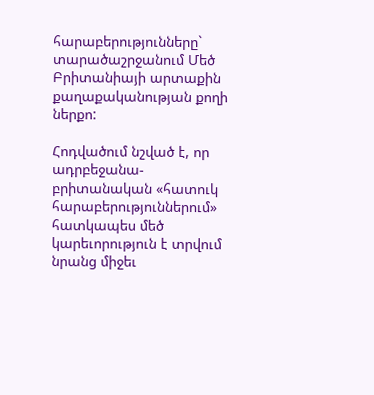հարաբերությունները` տարածաշրջանում Մեծ Բրիտանիայի արտաքին քաղաքականության քողի ներքո:

Հոդվածում նշված է, որ ադրբեջանա-բրիտանական «հատուկ հարաբերություններում»  հատկապես մեծ կարեւորություն է տրվում նրանց միջեւ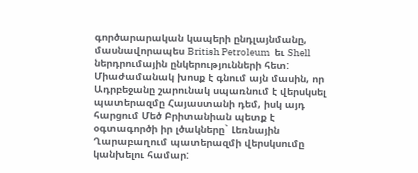գործարարական կապերի ընդլայնմանը, մասնավորապես British Petroleum  եւ Shell  ներդրումային ընկերությունների հետ: Միաժամանակ խոսք է գնում այն մասին, որ Ադրբեջանը շարունակ սպառնում է վերսկսել պատերազմը Հայաստանի դեմ, իսկ այդ հարցում Մեծ Բրիտանիան պետք է օգտագործի իր լծակները` Լեռնային Ղարաբաղում պատերազմի վերսկսումը կանխելու համար: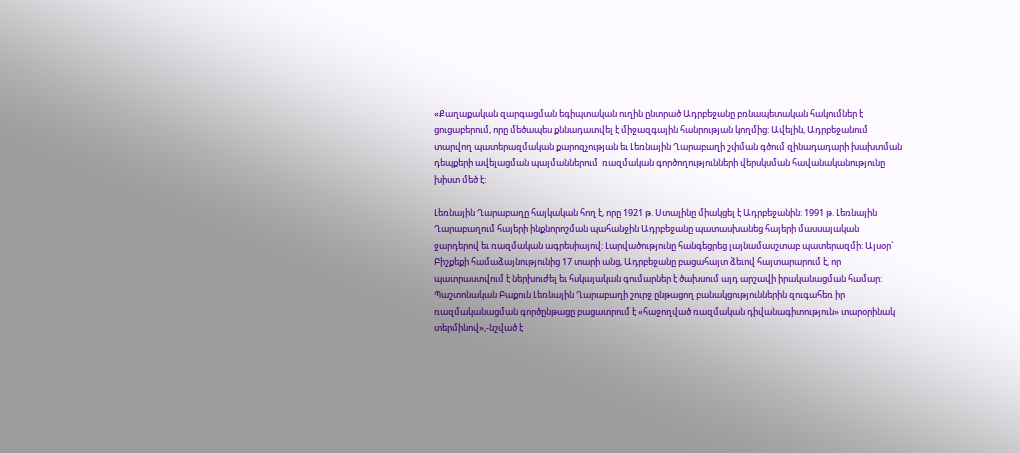«Քաղաքական զարգացման եգիպտական ուղին ընտրած Ադրբեջանը բռնապետական հակումներ է ցուցաբերում, որը մեծապես քննադատվել է միջազգային հանրության կողմից: Ավելին, Ադրբեջանում տարվող պատերազմական քարոզչության եւ Լեռնային Ղարաբաղի շփման գծում զինադադարի խախտման դեպքերի ավելացման պայմաններում  ռազմական գործողությունների վերսկսման հավանականությունը խիստ մեծ է:

Լեռնային Ղարաբաղը հայկական հող է, որը 1921 թ. Ստալինը միակցել է Ադրբեջանին: 1991 թ. Լեռնային Ղարաբաղում հայերի ինքնորոշման պահանջին Ադրբեջանը պատասխանեց հայերի մասսայական ջարդերով եւ ռազմական ագրեսիայով: Լարվածությունը հանգեցրեց լայնամասշտաբ պատերազմի: Այսօր` Բիշքեքի համաձայնությունից 17 տարի անց, Ադրբեջանը բացահայտ ձեւով հայտարարում է, որ պատրաստվում է ներխուժել եւ հսկայական գումարներ է ծախսում այդ արշավի իրականացման համար: Պաշտոնական Բաքուն Լեռնային Ղարաբաղի շուրջ ընթացող բանակցություններին զուգահեռ իր ռազմականացման գործընթացը բացատրում է «հաջողված ռազմական դիվանագիտություն» տարօրինակ տերմինով»,-նշված է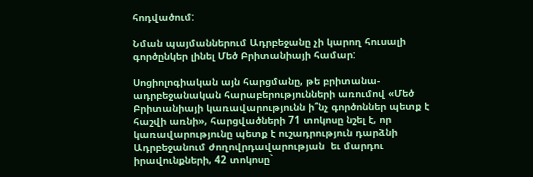հոդվածում:

Նման պայմաններում Ադրբեջանը չի կարող հուսալի գործընկեր լինել Մեծ Բրիտանիայի համար:

Սոցիոլոգիական այն հարցմանը, թե բրիտանա-ադրբեջանական հարաբերությունների առումով «Մեծ Բրիտանիայի կառավարությունն ի՞նչ գործոններ պետք է հաշվի առնի», հարցվածների 71 տոկոսը նշել է, որ կառավարությունը պետք է ուշադրություն դարձնի Ադրբեջանում ժողովրդավարության  եւ մարդու իրավունքների, 42 տոկոսը`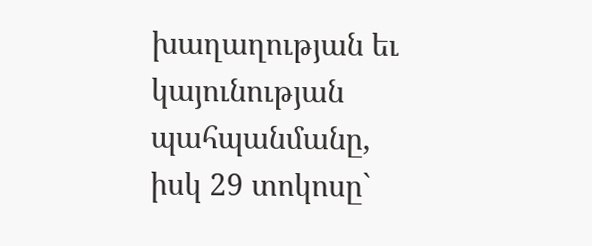խաղաղության եւ կայունության պահպանմանը, իսկ 29 տոկոսը`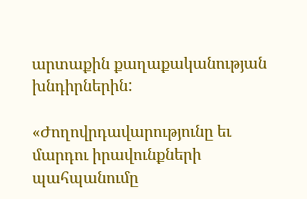արտաքին քաղաքականության խնդիրներին:

«Ժողովրդավարությունը եւ մարդու իրավունքների պահպանումը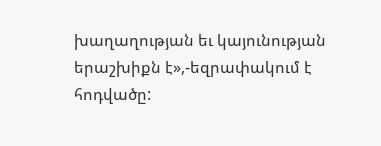խաղաղության եւ կայունության երաշխիքն է»,-եզրափակում է հոդվածը: